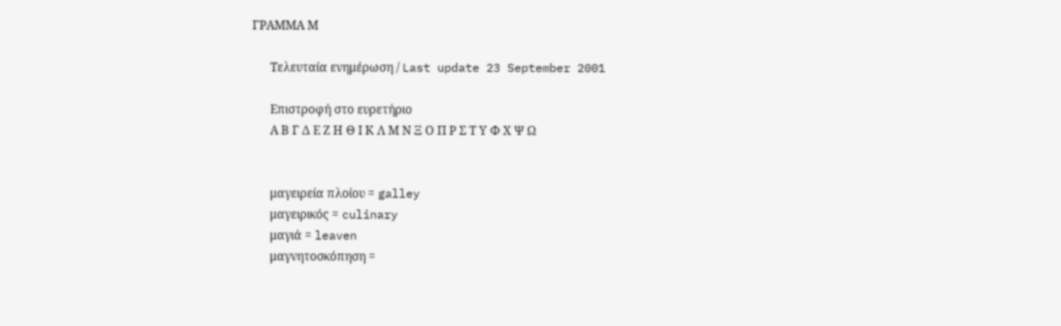ΓΡΑΜΜΑ Μ

      Τελευταία ενημέρωση / Last update 23 September 2001

      Επιστροφή στο ευρετήριο
      Α Β Γ Δ Ε Ζ Η Θ Ι Κ Λ Μ Ν Ξ Ο Π Ρ Σ Τ Υ Φ Χ Ψ Ω


      μαγειρεία πλοίου = galley
      μαγειρικός = culinary
      μαγιά = leaven
      μαγνητοσκόπηση =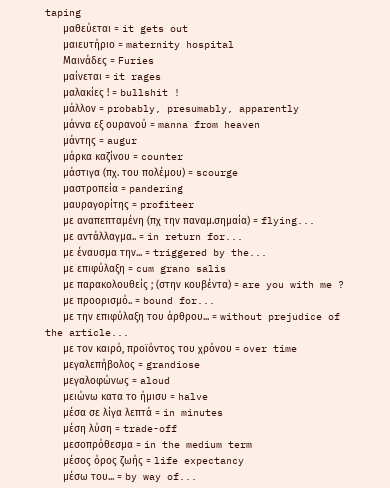taping
      μαθεύεται = it gets out
      μαιευτήριο = maternity hospital
      Μαινάδες = Furies
      μαίνεται = it rages
      μαλακίες ! = bullshit !
      μάλλον = probably, presumably, apparently
      μάννα εξ ουρανού = manna from heaven
      μάντης = augur
      μάρκα καζίνου = counter
      μάστιγα (πχ. του πολέμου) = scourge
      μαστροπεία = pandering
      μαυραγορίτης = profiteer
      με αναπεπταμένη (πχ την παναμ.σημαία) = flying...
      με αντάλλαγμα.. = in return for...
      με έναυσμα την... = triggered by the...
      με επιφύλαξη = cum grano salis
      με παρακολουθείς ; (στην κουβέντα) = are you with me ?
      με προορισμό.. = bound for...
      με την επιφύλαξη του άρθρου... = without prejudice of the article...
      με τον καιρό, προϊόντος του χρόνου = over time
      μεγαλεπήβολος = grandiose
      μεγαλοφώνως = aloud
      μειώνω κατα το ήμισυ = halve
      μέσα σε λίγα λεπτά = in minutes
      μέση λύση = trade-off
      μεσοπρόθεσμα = in the medium term
      μέσος όρος ζωής = life expectancy
      μέσω του... = by way of...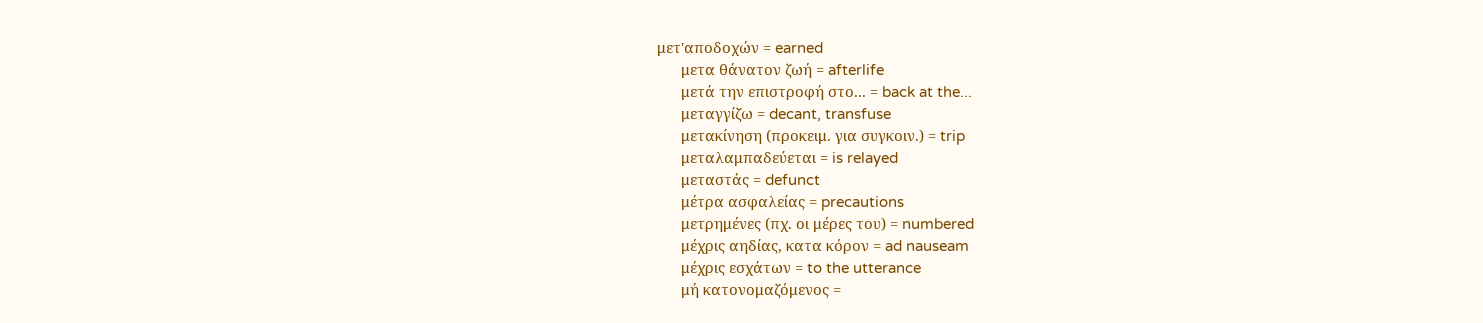μετ'αποδοχών = earned
      μετα θάνατον ζωή = afterlife
      μετά την επιστροφή στο... = back at the...
      μεταγγίζω = decant, transfuse
      μετακίνηση (προκειμ. για συγκοιν.) = trip
      μεταλαμπαδεύεται = is relayed
      μεταστάς = defunct
      μέτρα ασφαλείας = precautions
      μετρημένες (πχ. οι μέρες του) = numbered
      μέχρις αηδίας, κατα κόρον = ad nauseam
      μέχρις εσχάτων = to the utterance
      μή κατονομαζόμενος =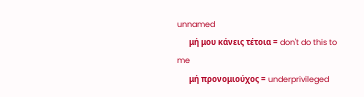unnamed
      μή μου κάνεις τέτοια = don't do this to me
      μή προνομιούχος = underprivileged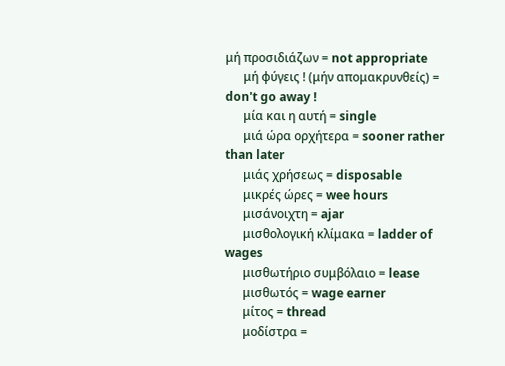μή προσιδιάζων = not appropriate
      μή φύγεις ! (μήν απομακρυνθείς) = don't go away !
      μία και η αυτή = single
      μιά ώρα ορχήτερα = sooner rather than later
      μιάς χρήσεως = disposable
      μικρές ώρες = wee hours
      μισάνοιχτη = ajar
      μισθολογική κλίμακα = ladder of wages
      μισθωτήριο συμβόλαιο = lease
      μισθωτός = wage earner
      μίτος = thread
      μοδίστρα =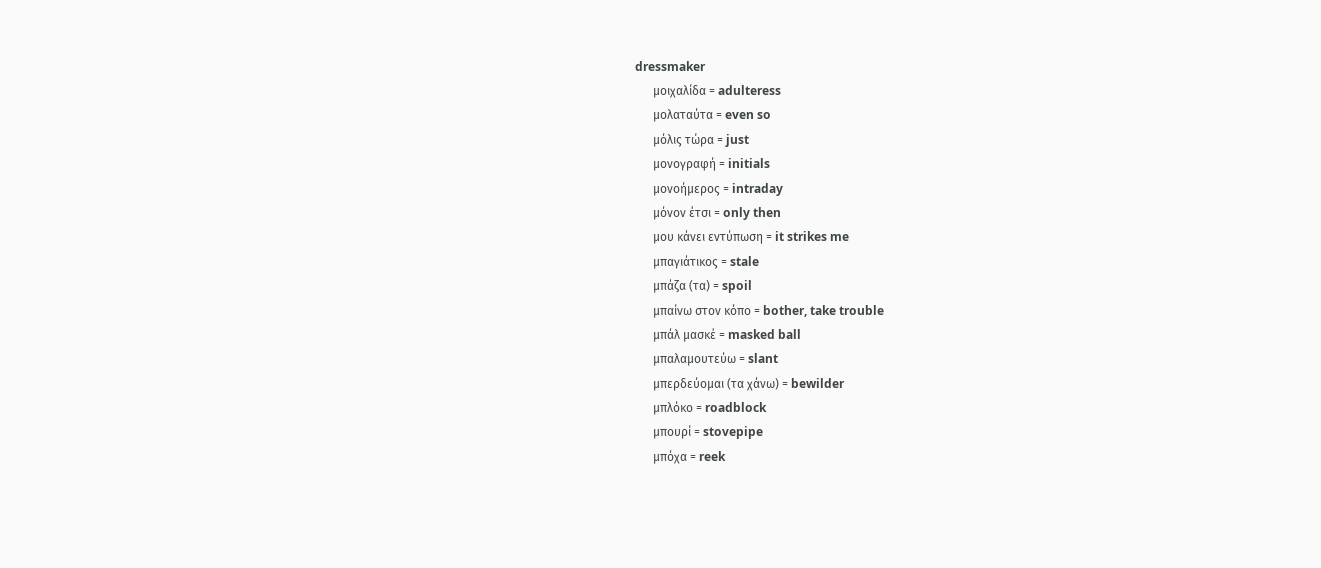dressmaker
      μοιχαλίδα = adulteress
      μολαταύτα = even so
      μόλις τώρα = just
      μονογραφή = initials
      μονοήμερος = intraday
      μόνον έτσι = only then
      μου κάνει εντύπωση = it strikes me
      μπαγιάτικος = stale
      μπάζα (τα) = spoil
      μπαίνω στον κόπο = bother, take trouble
      μπάλ μασκέ = masked ball
      μπαλαμουτεύω = slant
      μπερδεύομαι (τα χάνω) = bewilder
      μπλόκο = roadblock
      μπουρί = stovepipe
      μπόχα = reek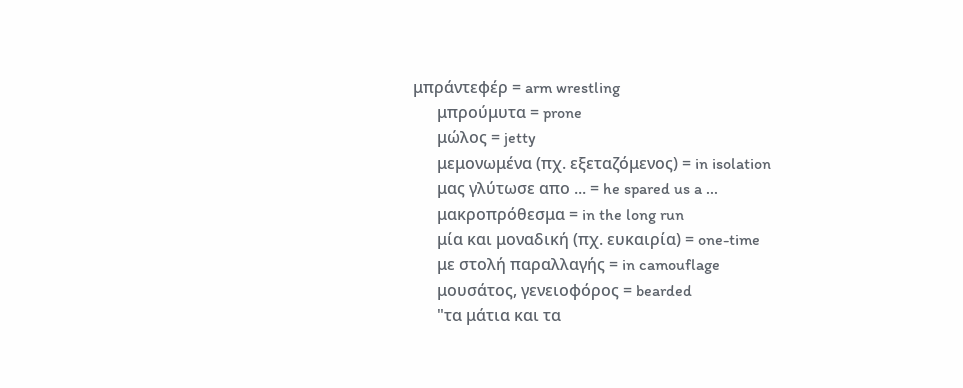μπράντεφέρ = arm wrestling
      μπρούμυτα = prone
      μώλος = jetty
      μεμονωμένα (πχ. εξεταζόμενος) = in isolation
      μας γλύτωσε απο ... = he spared us a ...
      μακροπρόθεσμα = in the long run
      μία και μοναδική (πχ. ευκαιρία) = one-time
      με στολή παραλλαγής = in camouflage
      μουσάτος, γενειοφόρος = bearded
      "τα μάτια και τα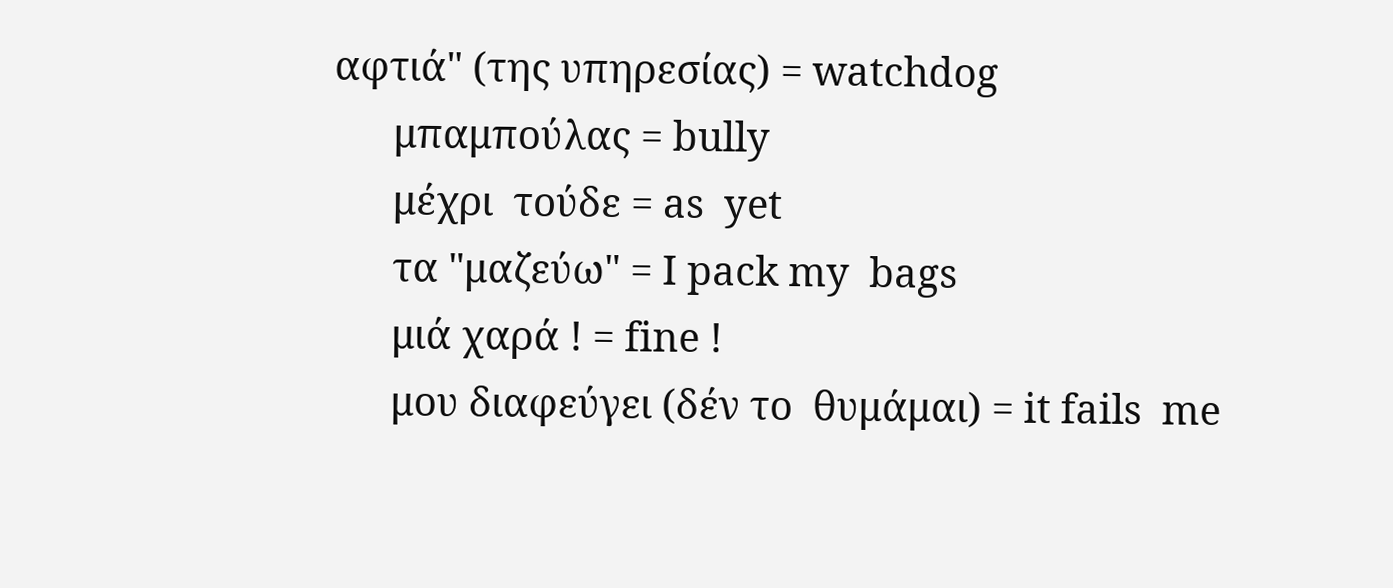αφτιά" (της υπηρεσίας) = watchdog
      μπαμπούλας = bully
      μέχρι  τούδε = as  yet
      τα "μαζεύω" = I pack my  bags
      μιά χαρά ! = fine !
      μου διαφεύγει (δέν το  θυμάμαι) = it fails  me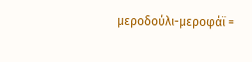μεροδούλι-μεροφάϊ =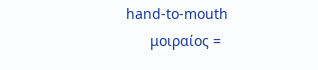hand-to-mouth
      μοιραίος =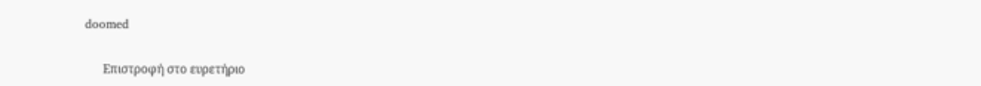doomed


      Επιστροφή στο ευρετήριο